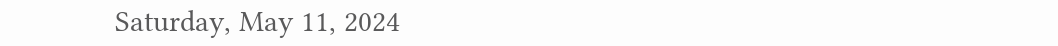Saturday, May 11, 2024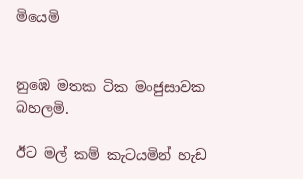මියෙමි


නුඹෙ මතක ටික මංජුසාවක බහලමි.

ඊට මල් කම් කැටයමින් හැඩ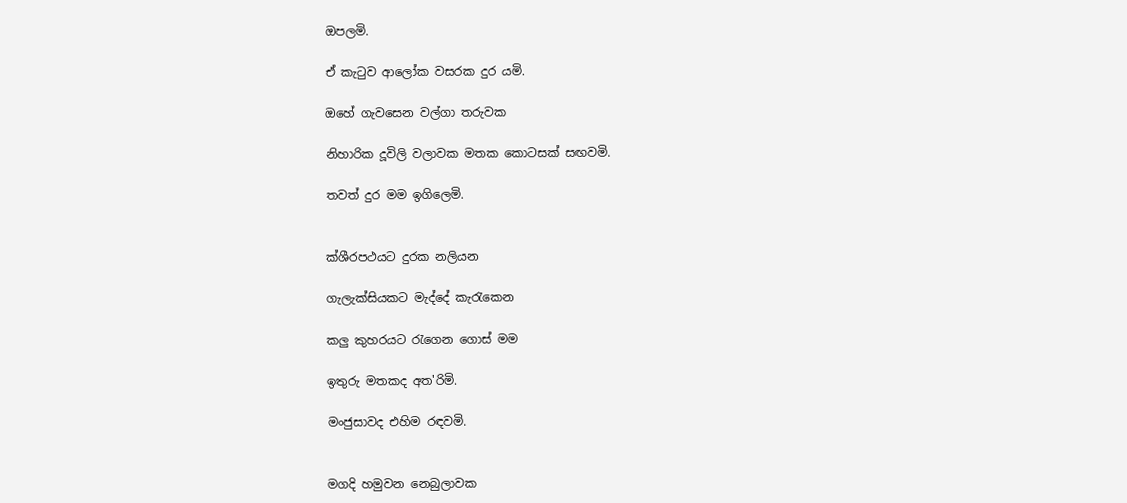ඔපලමි.

ඒ කැටුව ආලෝක වසරක දුර යමි.

ඔහේ ගැවසෙන වල්ගා තරුවක

නිහාරික දූවිලි වලාවක මතක කොටසක් සඟවමි.

තවත් දුර මම ඉගිලෙමි.


ක්ශීරපථයට දුරක නලියන

ගැලැක්සියකට මැද්දේ කැරැකෙන

කලු කුහරයට රැගෙන ගොස් මම

ඉතුරු මතකද අත'රිමි.

මංජුසාවද එහිම රඳවමි.


මගදි හමුවන නෙබුලාවක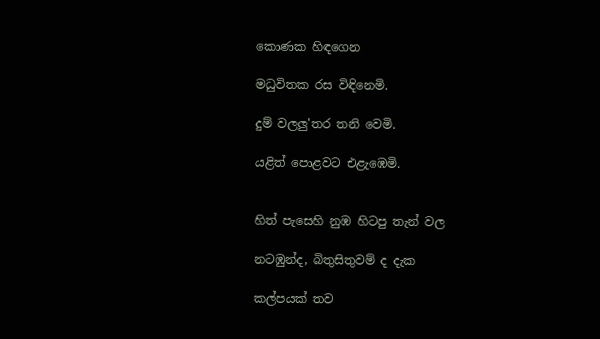කොණක හිඳගෙන

මධුවිතක රස විඳිනෙමි.

දුම් වලලු'තර තනි වෙමි.

යළිත් පොළවට එළැඹෙමි.


හිත් පැසෙහි නුඹ හිටපු තැන් වල

නටඹුන්ද, බිතුසිතුවම් ද දැක

කල්පයක් තව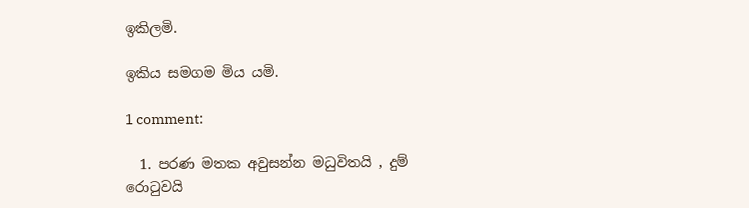ඉකිලමි.

ඉකිය සමගම මිය යමි.

1 comment:

  1. පරණ මතක අවුසන්න මධුවිතයි , දුම් රොටුවයි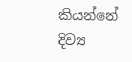කියන්නේ දිව්‍ය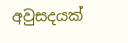අවුසදයක්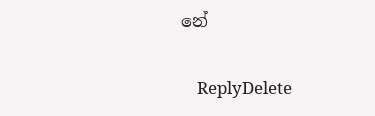නේ

    ReplyDelete